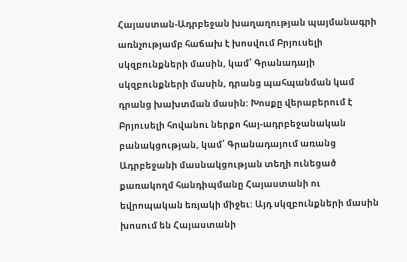Հայաստան-Ադրբեջան խաղաղության պայմանագրի առնչությամբ հաճախ է խոսվում Բրյուսելի սկզբունքների մասին, կամ՝ Գրանադայի սկզբունքների մասին, դրանց պահպանման կամ դրանց խախտման մասին: Խոսքը վերաբերում է Բրյուսելի հովանու ներքո հայ-ադրբեջանական բանակցության, կամ՝ Գրանադայում առանց Ադրբեջանի մասնակցության տեղի ունեցած քառակողմ հանդիպմանը Հայաստանի ու եվրոպական եռյակի միջեւ: Այդ սկզբունքների մասին խոսում են Հայաստանի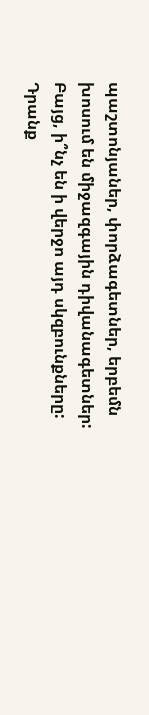պաշտոնյաներ, փորձագետներ, երբեմն խոսում են միջազգային դիվանագետներ: Բայց, ի՞նչ են ի վերջո այդ սկզբունքները: Դրանք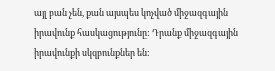այլ բան չեն, քան այսպես կոչված միջազգային իրավունք հասկացությունը: Դրանք միջազգային իրավունքի սկզբունքներ են: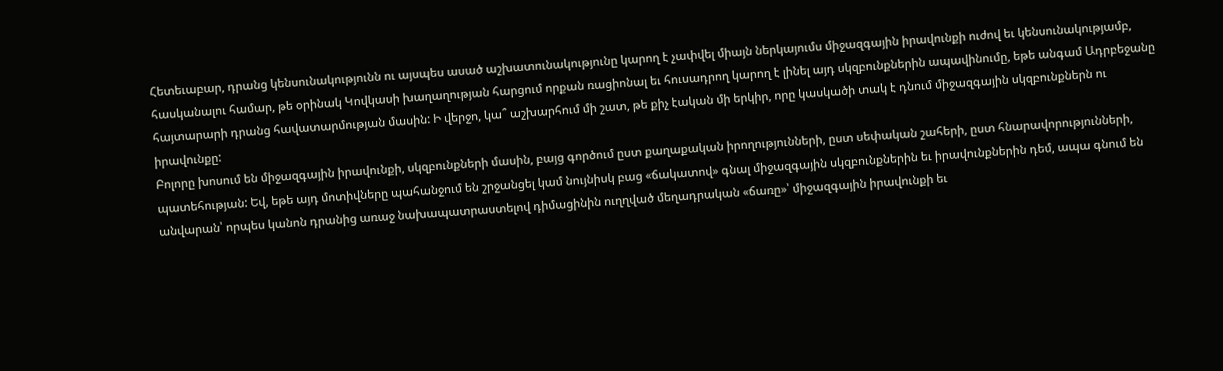Հետեւաբար, դրանց կենսունակությունն ու այսպես ասած աշխատունակությունը կարող է չափվել միայն ներկայումս միջազգային իրավունքի ուժով եւ կենսունակությամբ, հասկանալու համար, թե օրինակ Կովկասի խաղաղության հարցում որքան ռացիոնալ եւ հուսադրող կարող է լինել այդ սկզբունքներին ապավինումը, եթե անգամ Ադրբեջանը հայտարարի դրանց հավատարմության մասին: Ի վերջո, կա՞ աշխարհում մի շատ, թե քիչ էական մի երկիր, որը կասկածի տակ է դնում միջազգային սկզբունքներն ու իրավունքը:
Բոլորը խոսում են միջազգային իրավունքի, սկզբունքների մասին, բայց գործում ըստ քաղաքական իրողությունների, ըստ սեփական շահերի, ըստ հնարավորությունների, պատեհության: Եվ, եթե այդ մոտիվները պահանջում են շրջանցել կամ նույնիսկ բաց «ճակատով» գնալ միջազգային սկզբունքներին եւ իրավունքներին դեմ, ապա գնում են անվարան՝ որպես կանոն դրանից առաջ նախապատրաստելով դիմացինին ուղղված մեղադրական «ճառը»՝ միջազգային իրավունքի եւ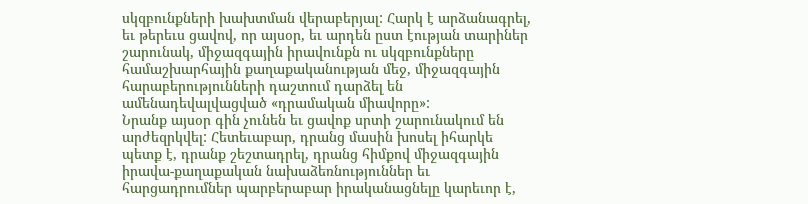սկզբունքների խախտման վերաբերյալ: Հարկ է արձանագրել, եւ թերեւս ցավով, որ այսօր, եւ արդեն ըստ էության տարիներ շարունակ, միջազգային իրավունքն ու սկզբունքները համաշխարհային քաղաքականության մեջ, միջազգային հարաբերությունների դաշտում դարձել են ամենադեվալվացված «դրամական միավորը»:
Նրանք այսօր գին չունեն եւ ցավոք սրտի շարունակում են արժեզրկվել: Հետեւաբար, դրանց մասին խոսել իհարկե պետք է, դրանք շեշտադրել, դրանց հիմքով միջազգային իրավա-քաղաքական նախաձեռնություններ եւ հարցադրումներ պարբերաբար իրականացնելը կարեւոր է,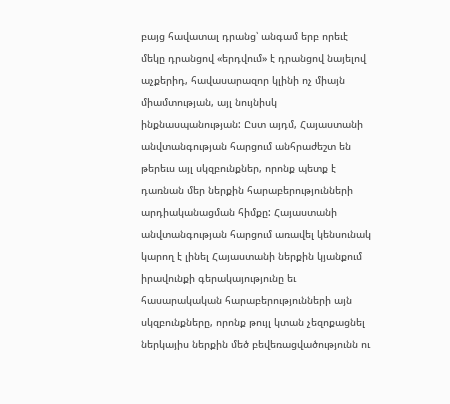բայց հավատալ դրանց՝ անգամ երբ որեւէ մեկը դրանցով «երդվում» է դրանցով նայելով աչքերիդ, հավասարազոր կլինի ոչ միայն միամտության, այլ նույնիսկ ինքնասպանության: Ըստ այդմ, Հայաստանի անվտանգության հարցում անհրաժեշտ են թերեւս այլ սկզբունքներ, որոնք պետք է դառնան մեր ներքին հարաբերությունների արդիականացման հիմքը: Հայաստանի անվտանգության հարցում առավել կենսունակ կարող է լինել Հայաստանի ներքին կյանքում իրավունքի գերակայությունը եւ հասարակական հարաբերությունների այն սկզբունքները, որոնք թույլ կտան չեզոքացնել ներկայիս ներքին մեծ բեվեռացվածությունն ու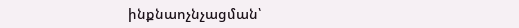ինքնաոչնչացման՝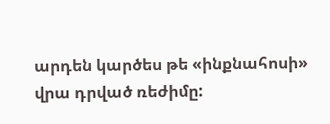արդեն կարծես թե «ինքնահոսի» վրա դրված ռեժիմը: